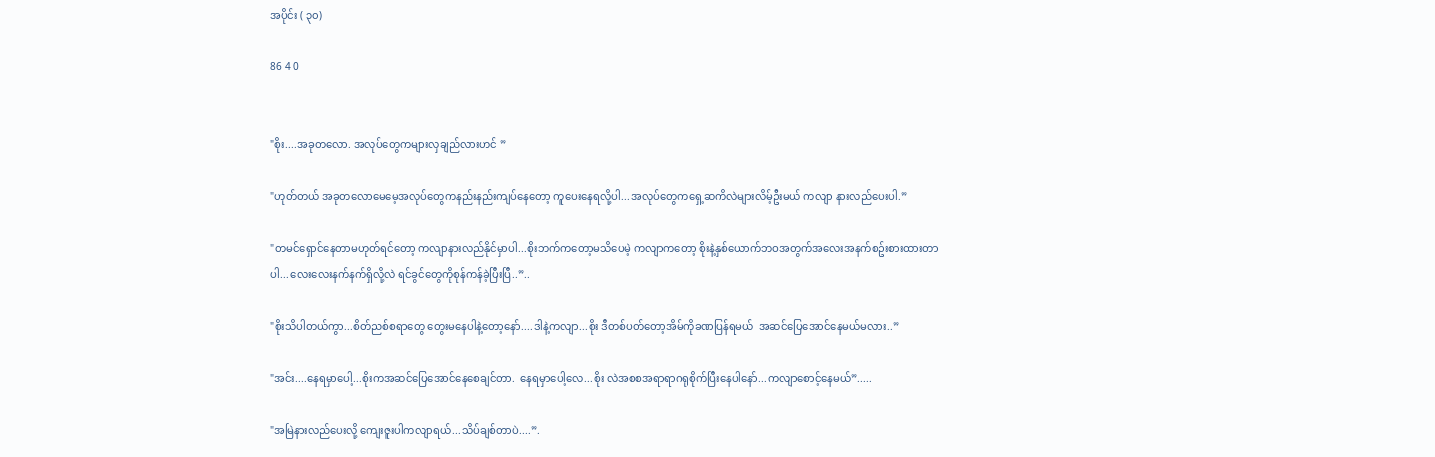အပိုင်း ( ၃၀)

86 4 0


"စိုး....အခုတလော. အလုပ်တွေကများလှချည်လားဟင် ”

"ဟုတ်တယ် အခုတလောမေမေ့အလုပ်တွေကနည်းနည်းကျပ်နေတော့ ကူပေးနေရလို့ပါ...အလုပ်တွေကရှေ့ဆကိလဲများလိမ့်ဦးမယ် ကလျာ နားလည်ပေးပါ.”

"တမင်ရှောင်နေတာမဟုတ်ရင်တော့ ကလျာနားလည်နိုင်မှာပါ...စိုးဘက်ကတော့မသိပေမဲ့ ကလျာကတော့ စိုးနဲ့နှစ်ယောက်ဘဝအတွက်အလေးအနက်စဥ်းစားထားတာပါ...လေးလေးနက်နက်ရှိလို့လဲ ရင်ခွင်တွေကိုစုန်ကန်ခဲ့ပြီးပြီ..”..

"စိုးသိပါတယ်ကွာ...စိတ်ညစ်စရာတွေ တွေးမနေပါနဲ့တော့နော်....ဒါနဲ့ကလျာ...စိုး ဒီတစ်ပတ်တော့အိမ်ကိုခဏပြန်ရမယ်  အဆင်ပြေအောင်နေမယ်မလား..”

"အင်း....နေရမှာပေါ့...စိုးကအဆင်ပြေအောင်နေစေချင်တာ.  နေရမှာပေါ့လေ...စိုး လဲအစစအရာရာဂရုစိုက်ပြီးနေပါနော်...ကလျာစောင့်နေမယ်”.....

"အမြဲနားလည်ပေးလို့ ကျေးဇူးပါကလျာရယ်...သိပ်ချစ်တာပဲ....”.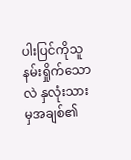ပါးပြင်ကိုသူနမ်းရှိုက်သောလဲ နှလုံးသားမှအချစ်၏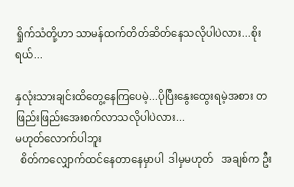ရှိုက်သံတို့ဟာ သာမန်ထက်တိတ်ဆိတ်နေသလိုပါပဲလား...စိုးရယ်...

နှလုံးသားချင်းထိတွေ့နေကြပေမဲ့...ပိုပြီးနွေးထွေးရမဲ့အစား တဖြည်းဖြည်းအေးစက်လာသလိုပါပဲလား...
မဟုတ်လောက်ပါဘူး
  စိတ်ကလျှောက်ထင်နေတာနေမှာပါ  ဒါမှမဟုတ်   အချစ်က ဦး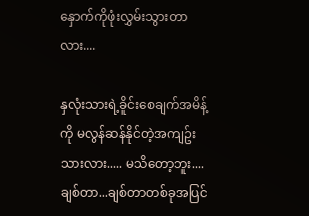နှောက်ကိုဖုံးလွှမ်းသွားတာလား....

နှလုံးသားရဲ့ခိူင်းစေချက်အမိန့်ကို မလွန်ဆန်နိုင်တဲ့အကျဥ်းသားလား..... မသိတော့ဘူး....ချစ်တာ...ချစ်တာတစ်ခုအပြင်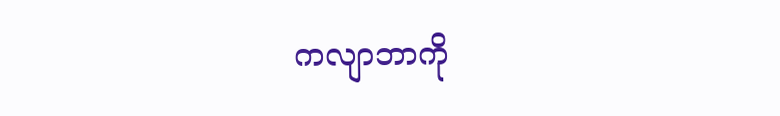ကလျာဘာကို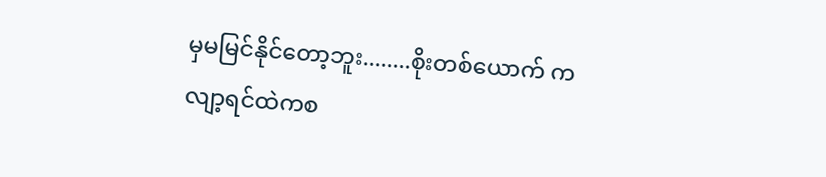မှမမြင်နိုင်တော့ဘူး........စိုးတစ်ယောက် ကလျာ့ရင်ထဲကစ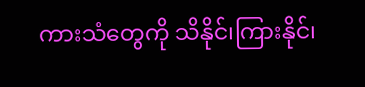ကားသံတွေကို သိနိုင်၊ကြားနိုင်၊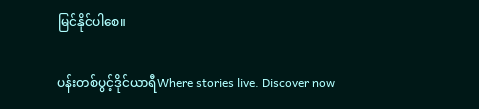မြင်နိုင်ပါစေ။

ပန်းတစ်ပွင့်ဒိုင်ယာရီWhere stories live. Discover now